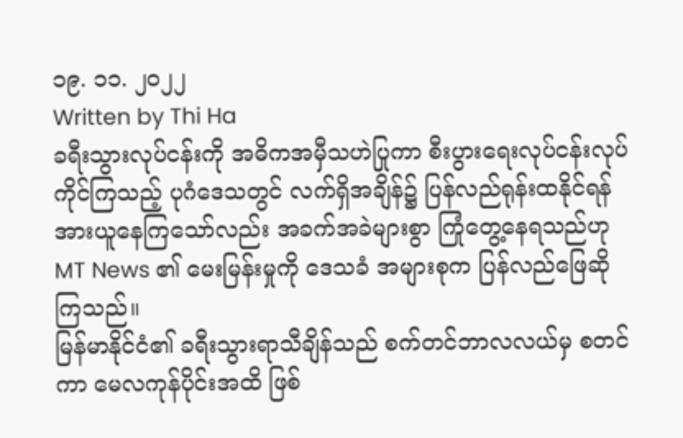၁၉. ၁၁. ၂၀၂၂
Written by Thi Ha
ခရီးသွားလုပ်ငန်းကို အဓိကအမှီသဟဲပြုကာ စီးပွားရေးလုပ်ငန်းလုပ်ကိုင်ကြသည့် ပုဂံဒေသတွင် လက်ရှိအချိန်၌ ပြန်လည်ရုန်းထနိုင်ရန် အားယူနေကြသော်လည်း အခက်အခဲများစွာ ကြုံတွေ့နေရသည်ဟု MT News ၏ မေးမြန်းမှုကို ဒေသခံ အများစုက ပြန်လည်ဖြေဆိုကြသည်။
မြန်မာနိုင်ငံ၏ ခရီးသွားရာသီချိန်သည် စက်တင်ဘာလလယ်မှ စတင်ကာ မေလကုန်ပိုင်းအထိ ဖြစ်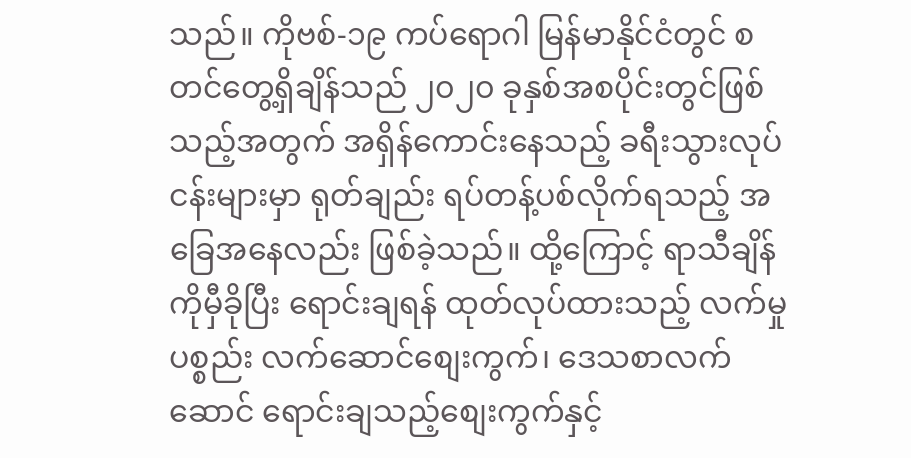သည်။ ကိုဗစ်-၁၉ ကပ်ရောဂါ မြန်မာနိုင်ငံတွင် စတင်တွေ့ရှိချိန်သည် ၂၀၂၀ ခုနှစ်အစပိုင်းတွင်ဖြစ်သည့်အတွက် အရှိန်ကောင်းနေသည့် ခရီးသွားလုပ်ငန်းများမှာ ရုတ်ချည်း ရပ်တန့်ပစ်လိုက်ရသည့် အခြေအနေလည်း ဖြစ်ခဲ့သည်။ ထို့ကြောင့် ရာသီချိန်ကိုမှီခိုပြီး ရောင်းချရန် ထုတ်လုပ်ထားသည့် လက်မှုပစ္စည်း လက်ဆောင်စျေးကွက်၊ ဒေသစာလက်ဆောင် ရောင်းချသည့်စျေးကွက်နှင့်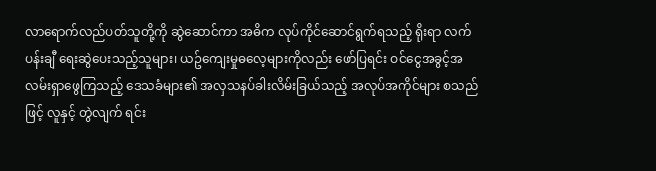လာရောက်လည်ပတ်သူတို့ကို ဆွဲဆောင်ကာ အဓိက လုပ်ကိုင်ဆောင်ရွက်ရသည့် ရိုးရာ လက်ပန်းချီ ရေးဆွဲပေးသည့်သူများ၊ ယဥ်ကျေးမှုဓလေ့များကိုလည်း ဖော်ပြရင်း ဝင်ငွေအခွင့်အလမ်းရှာဖွေကြသည့် ဒေသခံများ၏ အလှသနပ်ခါးလိမ်းခြယ်သည့် အလုပ်အကိုင်များ စသည်ဖြင့် လူနှင့် တွဲလျက် ရင်း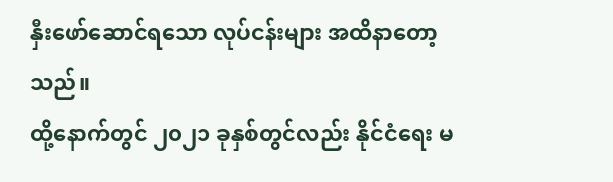နှီးဖော်ဆောင်ရသော လုပ်ငန်းများ အထိနာတော့သည်။
ထို့နောက်တွင် ၂၀၂၁ ခုနှစ်တွင်လည်း နိုင်ငံရေး မ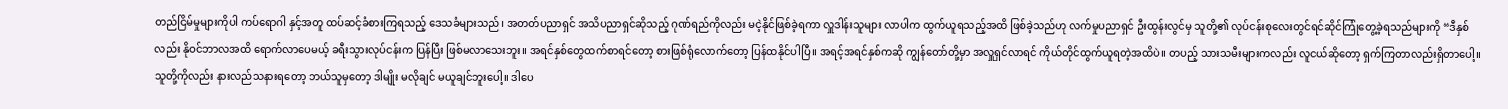တည်ငြိမ်မှုများကိုပါ ကပ်ရောဂါ နှင့်အတူ ထပ်ဆင့်ခံစားကြရသည့် ဒေသခံများသည်၊ အတတ်ပညာရှင် အသိပညာရှင်ဆိုသည့် ဂုဏ်ရည်ကိုလည်း မငဲ့နိုင်ဖြစ်ခဲ့ရကာ လှူဒါန်းသူများ လာပါက ထွက်ယူရသည့်အထိ ဖြစ်ခဲ့သည်ဟု လက်မှုပညာရှင် ဦးထွန်းလွင်မှ သူတို့၏ လုပ်ငန်းစုလေးတွင်ရင်ဆိုင်ကြုံတွေ့ခဲ့ရသည်များကို “ဒီနှစ်လည်း နိုဝင်ဘာလအထိ ရောက်လာပေမယ့် ခရီးသွားလုပ်ငန်းက ပြန်ပြီး ဖြစ်မလာသေးဘူး။ အရင်နှစ်တွေထက်စာရင်တော့ စားဖြစ်ရုံလောက်တော့ ပြန်ထနိုင်ပါပြီ။ အရင့်အရင်နှစ်ကဆို ကျွန်တော်တို့မှာ အလှူရှင်လာရင် ကိုယ်တိုင်ထွက်ယူရတဲ့အထိပဲ။ တပည့် သားသမီးများကလည်း လူငယ်ဆိုတော့ ရှက်ကြတာလည်းရှိတာပေါ့။ သူတို့ကိုလည်း နားလည်သနားရတော့ ဘယ်သူမှတော့ ဒါမျိုး မလိုချင် မယူချင်ဘူးပေါ့။ ဒါပေ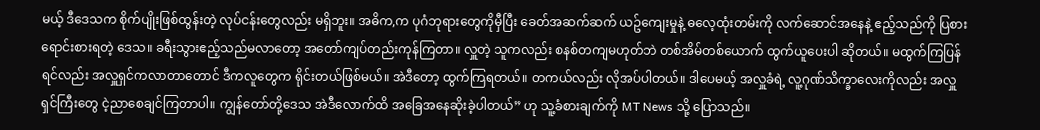မယ့် ဒီဒေသက စိုက်ပျိုးဖြစ်ထွန်းတဲ့ လုပ်ငန်းတွေလည်း မရှိဘူး။ အဓိက,က ပုဂံဘုရားတွေကိုမှီပြီး ခေတ်အဆက်ဆက် ယဥ်ကျေးမှုနဲ့ ဓလေ့ထုံးတမ်းကို လက်ဆောင်အနေနဲ့ ဧည့်သည်ကို ပြစား ရောင်းစားရတဲ့ ဒေသ။ ခရီးသွားဧည့်သည်မလာတော့ အတော်ကျပ်တည်းကုန်ကြတာ။ လှူတဲ့ သူကလည်း စနစ်တကျမဟုတ်ဘဲ တစ်အိမ်တစ်ယောက် ထွက်ယူပေးပါ ဆိုတယ်။ မထွက်ကြပြန်ရင်လည်း အလှူရှင်ကလာတာတောင် ဒီကလူတွေက ရိုင်းတယ်ဖြစ်မယ်။ အဲဒီတော့ ထွက်ကြရတယ်။ တကယ်လည်း လိုအပ်ပါတယ်။ ဒါပေမယ့် အလှူခံရဲ့ လူ့ဂုဏ်သိက္ခာလေးကိုလည်း အလှူရှင်ကြီးတွေ ငဲ့ညာစေချင်ကြတာပါ။ ကျွန်တော်တို့ဒေသ အဲဒီလောက်ထိ အခြေအနေဆိုးခဲ့ပါတယ်” ဟု သူ့ခံစားချက်ကို MT News သို့ ပြောသည်။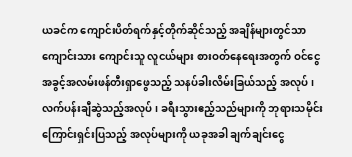ယခင်က ကျောင်းပိတ်ရက်နှင့်တိုက်ဆိုင်သည့် အချိန်များတွင်သာ ကျောင်းသား ကျောင်းသူ လူငယ်များ စားဝတ်နေရေးအတွက် ဝင်ငွေအခွင့်အလမ်းဖန်တီးရှာဖွေသည့် သနပ်ခါးလိမ်းခြယ်သည့် အလုပ် ၊ လက်ပန်းချီဆွဲသည့်အလုပ်၊ ခရီးသွားဧည့်သည်များကို ဘုရားသမိုင်းကြောင်းရှင်းပြသည့် အလုပ်များကို ယခုအခါ ချက်ချင်းငွေ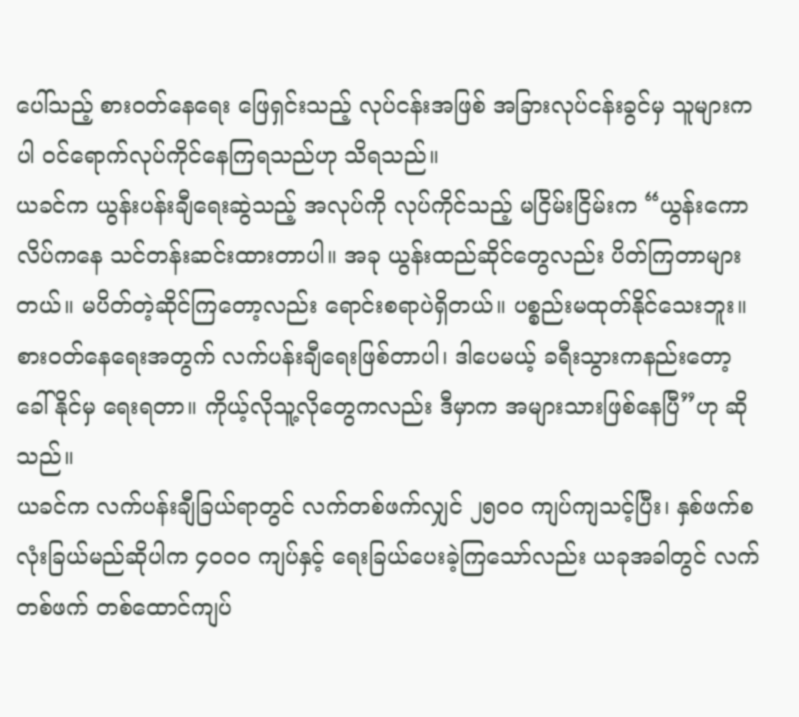ပေါ်သည့် စားဝတ်နေရေး ဖြေရှင်းသည့် လုပ်ငန်းအဖြစ် အခြားလုပ်ငန်းခွင်မှ သူများကပါ ဝင်ရောက်လုပ်ကိုင်နေကြရသည်ဟု သိရသည်။
ယခင်က ယွန်းပန်းချီရေးဆွဲသည့် အလုပ်ကို လုပ်ကိုင်သည့် မငြိမ်းငြိမ်းက “ယွန်းကောလိပ်ကနေ သင်တန်းဆင်းထားတာပါ။ အခု ယွန်းထည်ဆိုင်တွေလည်း ပိတ်ကြတာများတယ်။ မပိတ်တဲ့ဆိုင်ကြတော့လည်း ရောင်းစရာပဲရှိတယ်။ ပစ္စည်းမထုတ်နိုင်သေးဘူး။ စားဝတ်နေရေးအတွက် လက်ပန်းချီရေးဖြစ်တာပါ၊ ဒါပေမယ့် ခရီးသွားကနည်းတော့ ခေါ်နိုင်မှ ရေးရတာ။ ကိုယ့်လိုသူ့လိုတွေကလည်း ဒီမှာက အများသားဖြစ်နေပြီ”ဟု ဆိုသည်။
ယခင်က လက်ပန်းချီခြယ်ရာတွင် လက်တစ်ဖက်လျှင် ၂၅၀၀ ကျပ်ကျသင့်ပြီး၊ နှစ်ဖက်စလုံးခြယ်မည်ဆိုပါက ၄၀၀၀ ကျပ်နှင့် ရေးခြယ်ပေးခဲ့ကြသော်လည်း ယခုအခါတွင် လက်တစ်ဖက် တစ်ထောင်ကျပ်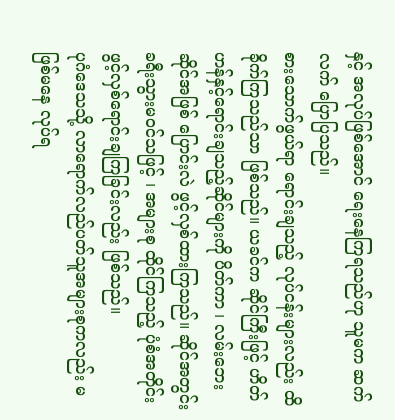နှင့် အလုပ်ဖြစ်အောင် ရေးနေကြရသည်ဟု သူမက ဆက်လက် ပြောပြသည်။
စားသောက်ဖွယ်ရာ ရောင်းချသည့် လုပ်ငန်းများလည်း ထိခိုက်ကြသည်သာ ဖြစ်သည်။ ယခင်က ဆိုင်ကြီးဖြင့် ဟိတ်ဟန်နှင့်ရောင်းချသည့်ဆိုင်များကို ပိတ်ကာ ၊ လမ်းဘေးဆိုင်အဖြစ် ပြောင်းလဲ ဖွင့်လှစ်ထားကြသည်။ ဆိုင်အတွင်း ခရီးသွားမဝင်သဖြင့် ၊ အများစု ထိုင်ကြသည့် ပုံစံအတိုင်း ဖွင့်လှစ်ရောင်းချကြခြင်းလည်း ဖြစ်သည်။
ပုဂံဒေသသို့ လာရောက်လည်ပတ်သူအများစုကလည်း မဖြစ်မနေ လုပ်ရ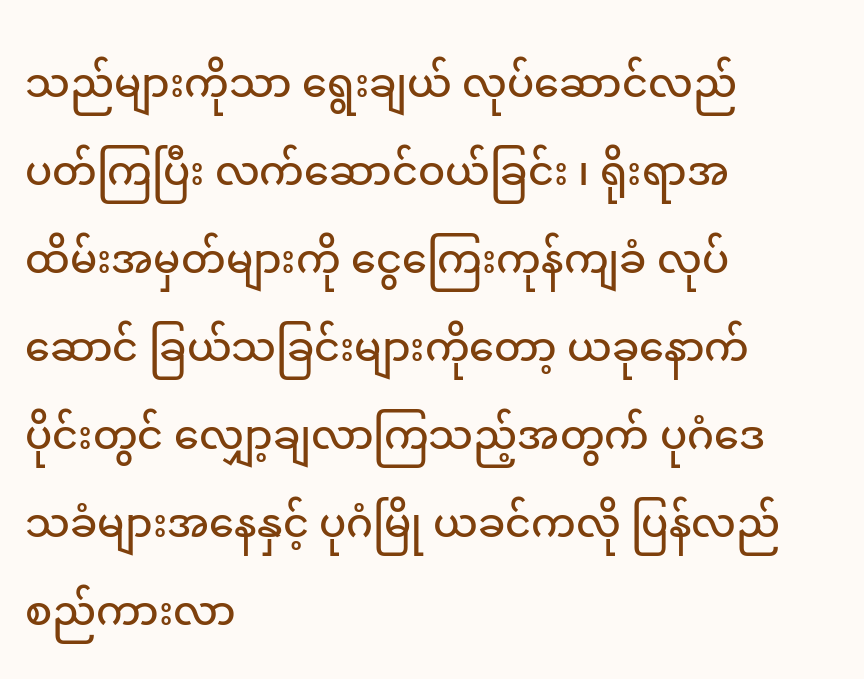သည်များကိုသာ ရွေးချယ် လုပ်ဆောင်လည်ပတ်ကြပြီး လက်ဆောင်ဝယ်ခြင်း ၊ ရိုးရာအထိမ်းအမှတ်များကို ငွေကြေးကုန်ကျခံ လုပ်ဆောင် ခြယ်သခြင်းများကိုတော့ ယခုနောက်ပိုင်းတွင် လျှော့ချလာကြသည့်အတွက် ပုဂံဒေသခံများအနေနှင့် ပုဂံမြို ယခင်ကလို ပြန်လည်စည်ကားလာ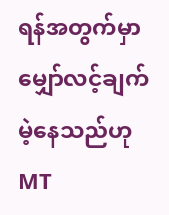ရန်အတွက်မှာ မျှော်လင့်ချက်မဲ့နေသည်ဟု MT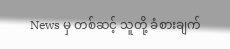News မှ တစ်ဆင့် သူတို့ ခံစားချက်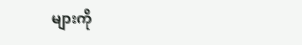များကို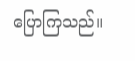ပြောကြသည်။